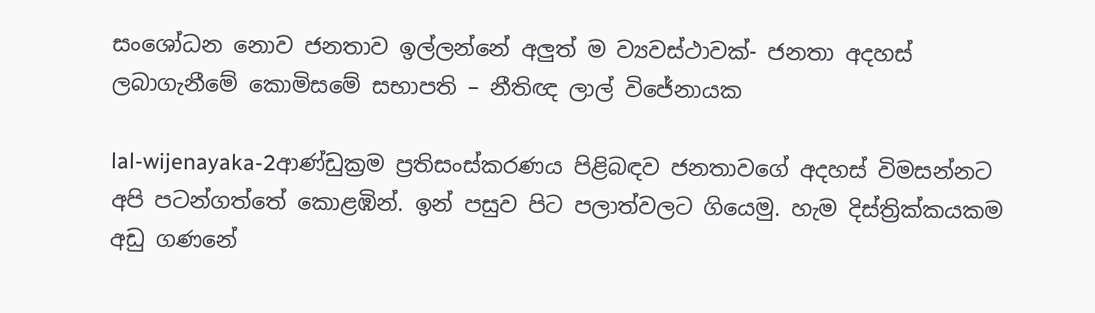සංශෝධන නොව ජනතාව ඉල්ලන්නේ අලුත් ම ව්‍යවස්ථාවක්- ජනතා අදහස් ලබාගැනීමේ කොමිසමේ සභාපති – නීතිඥ ලාල් විජේනායක

lal-wijenayaka-2ආණ්ඩුක්‍රම ප්‍රතිසංස්කරණය පිළිබඳව ජනතාවගේ අදහස් විමසන්නට අපි පටන්ගත්තේ කොළඹින්. ඉන් පසුව පිට පලාත්වලට ගියෙමු. හැම දිස්ත්‍රික්කයකම අඩු ගණනේ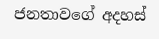ජනතාවගේ අදහස්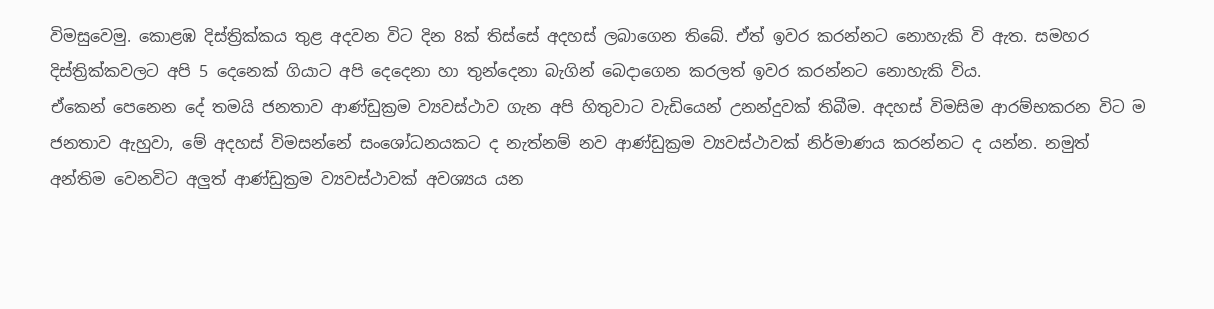විමසුවෙමු. කොළඹ දිස්ත්‍රික්කය තුළ අදවන විට දින 8ක් තිස්සේ අදහස් ලබාගෙන තිබේ. ඒත් ඉවර කරන්නට නොහැකි වි ඇත. සමහර දිස්ත්‍රික්කවලට අපි 5 දෙනෙක් ගියාට අපි දෙදෙනා හා තුන්දෙනා බැගින් බෙදාගෙන කරලත් ඉවර කරන්නට නොහැකි විය.
ඒකෙන් පෙනෙන දේ තමයි ජනතාව ආණ්ඩුක්‍රම ව්‍යවස්ථාව ගැන අපි හිතුවාට වැඩියෙන් උනන්දුවක් තිබීම. අදහස් විමසිම ආරම්භකරන විට ම ජනතාව ඇහුවා, මේ අදහස් විමසන්නේ සංශෝධනයකට ද නැත්නම් නව ආණ්ඩුක්‍රම ව්‍යවස්ථාවක් නිර්මාණය කරන්නට ද යන්න. නමුත් අන්තිම වෙනවිට අලුත් ආණ්ඩුක්‍රම ව්‍යවස්ථාවක් අවශ්‍යය යන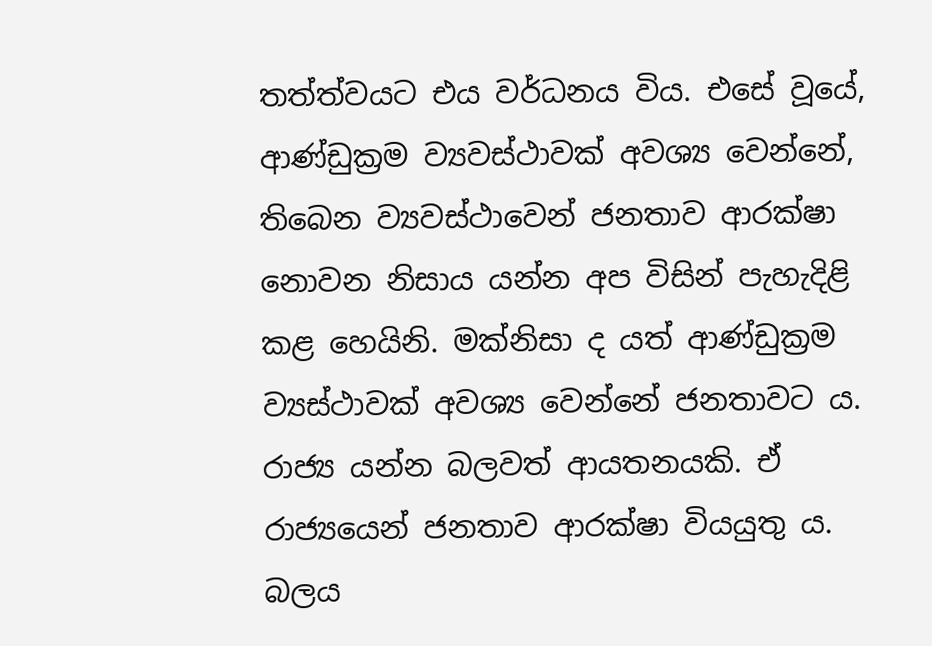තත්ත්වයට එය වර්ධනය විය. එසේ වූයේ, ආණ්ඩුක්‍රම ව්‍යවස්ථාවක් අවශ්‍ය වෙන්නේ, තිබෙන ව්‍යවස්ථාවෙන් ජනතාව ආරක්ෂා නොවන නිසාය යන්න අප විසින් පැහැදිළි කළ හෙයිනි. මක්නිසා ද යත් ආණ්ඩුක්‍රම ව්‍යස්ථාවක් අවශ්‍ය වෙන්නේ ජනතාවට ය. රාජ්‍ය යන්න බලවත් ආයතනයකි. ඒ රාජ්‍යයෙන් ජනතාව ආරක්ෂා වියයුතු ය. බලය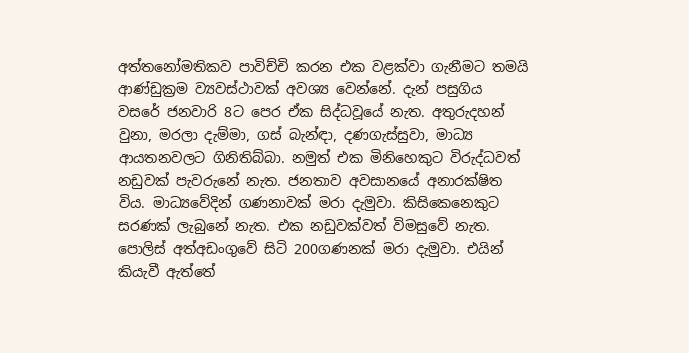අත්තනෝමතිකව පාවිච්චි කරන එක වළක්වා ගැනීමට තමයි ආණ්ඩුක්‍රම ව්‍යවස්ථාවක් අවශ්‍ය වෙන්නේ. දැන් පසුගිය වසරේ ජනවාරි 8ට පෙර ඒක සිද්ධවූයේ නැත. අතුරුදහන් වුනා, මරලා දැම්මා, ගස් බැන්ඳා, දණගැස්සුවා, මාධ්‍ය ආයතනවලට ගිනිතිබ්බා. නමුත් එක මිනිහෙකුට විරුද්ධවත් නඩුවක් පැවරුනේ නැත. ජනතාව අවසානයේ අනාරක්ෂිත විය. මාධ්‍යවේදින් ගණනාවක් මරා දැමුවා. කිසිකෙනෙකුට සරණක් ලැබුනේ නැත. එක නඩුවක්වත් විමසුවේ නැත. පොලිස් අත්අඩංගුවේ සිටි 200ගණනක් මරා දැමුවා. එයින් කියැවී ඇත්තේ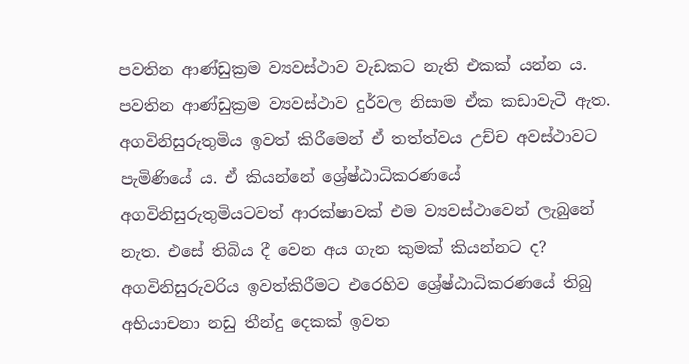පවතින ආණ්ඩුක්‍රම ව්‍යවස්ථාව වැඩකට නැති එකක් යන්න ය. පවතින ආණ්ඩුක්‍රම ව්‍යවස්ථාව දුර්වල නිසාම ඒක කඩාවැටී ඇත. අගවිනිසුරුතුමිය ඉවත් කිරීමෙන් ඒ තත්ත්වය උච්ච අවස්ථාවට පැමිණියේ ය. ඒ කියන්නේ ශ්‍රේෂ්ඨාධිකරණයේ අගවිනිසුරුතුමියටවත් ආරක්ෂාවක් එම ව්‍යවස්ථාවෙන් ලැබුනේ නැත. එසේ තිබිය දී වෙන අය ගැන කුමක් කියන්නට ද? අගවිනිසුරුවරිය ඉවත්කිරීමට එරෙහිව ශ්‍රේෂ්ඨාධිකරණයේ තිබු අභියාචනා නඩු තීන්දු දෙකක් ඉවත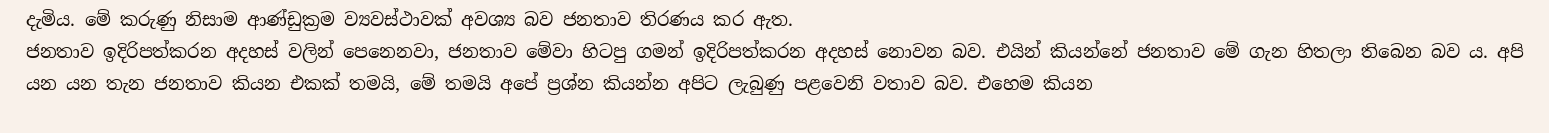දැමිය. මේ කරුණු නිසාම ආණ්ඩුක්‍රම ව්‍යවස්ථාවක් අවශ්‍ය බව ජනතාව තිරණය කර ඇත.
ජනතාව ඉදිරිපත්කරන අදහස් වලින් පෙනෙනවා, ජනතාව මේවා හිටපු ගමන් ඉදිරිපත්කරන අදහස් නොවන බව. එයින් කියන්නේ ජනතාව මේ ගැන හිතලා තිබෙන බව ය. අපි යන යන තැන ජනතාව කියන එකක් තමයි, මේ තමයි අපේ ප්‍රශ්න කියන්න අපිට ලැබුණු පළවෙනි වතාව බව. එහෙම කියන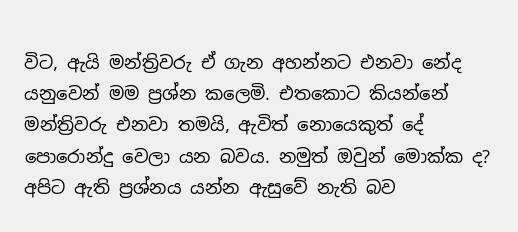විට, ඇයි මන්ත්‍රිවරු ඒ ගැන අහන්නට එනවා නේද යනුවෙන් මම ප්‍රශ්න කලෙමි. එතකොට කියන්නේ මන්ත්‍රිවරු එනවා තමයි, ඇවිත් නොයෙකුත් දේ පොරොන්දු වෙලා යන බවය. නමුත් ඔවුන් මොක්ක ද? අපිට ඇති ප්‍රශ්නය යන්න ඇසුවේ නැති බව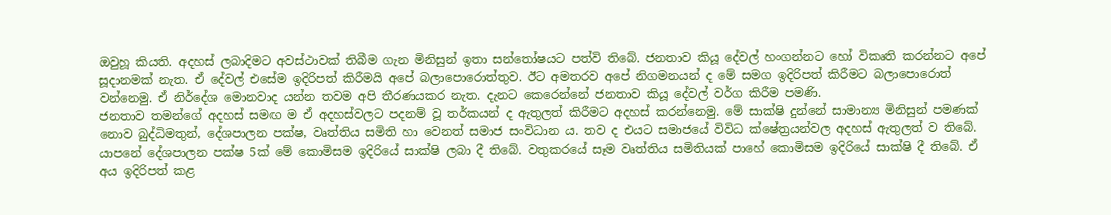ඔවුහූ කියති. අදහස් ලබාදිමට අවස්ථාවක් තිබීම ගැන මිනිසුන් ඉතා සන්තෝෂයට පත්වි තිබේ. ජනතාව කියූ දේවල් හංගන්නට හෝ විකෘති කරන්නට අපේ සූදානමක් නැත. ඒ දේවල් එසේම ඉදිරිපත් කිරීමයි අපේ බලාපොරොත්තුව. ඊට අමතරව අපේ නිගමනයන් ද මේ සමග ඉදිරිපත් කිරීමට බලාපොරොත් වන්නෙමු. ඒ නිර්දේශ මොනවාද යන්න තවම අපි තීරණයකර නැත. දැනට කෙරෙන්නේ ජනතාව කියූ දේවල් වර්ග කිරීම පමණි.
ජනතාව තමන්ගේ අදහස් සමඟ ම ඒ අදහස්වලට පදනම් වූ තර්කයන් ද ඇතුලත් කිරීමට අදහස් කරන්නෙමු. මේ සාක්ෂි දුන්නේ සාමාන්‍ය මිනිසුන් පමණක් නොව බුද්ධිමතුන්, දේශපාලන පක්ෂ, වෘත්තිය සමිති හා වෙනත් සමාජ සංවිධාන ය. තව ද එයට සමාජයේ විවිධ ක්ෂේත්‍රයන්වල අදහස් ඇතුලත් ව තිබේ. යාපනේ දේශපාලන පක්ෂ 5ක් මේ කොමිසම ඉදිරියේ සාක්ෂි ලබා දී තිබේ. වතුකරයේ සෑම වෘත්තිය සමිතියක් පාහේ කොමිසම ඉදිරියේ සාක්ෂි දී තිබේ. ඒ අය ඉදිරිපත් කළ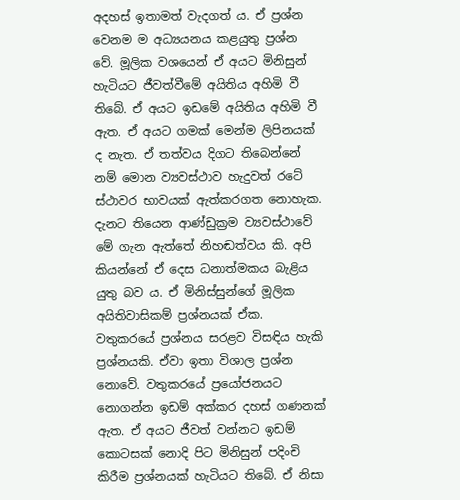අදහස් ඉතාමත් වැදගත් ය. ඒ ප්‍රශ්න වෙනම ම අධ්‍යයනය කළයුතු ප්‍රශ්න වේ. මූලික වශයෙන් ඒ අයට මිනිසුන් හැටියට ජීවත්වීමේ අයිතිය අහිමි වී තිබේ. ඒ අයට ඉඩමේ අයිතිය අහිමි වී ඇත. ඒ අයට ගමක් මෙන්ම ලිපිනයක් ද නැත. ඒ තත්වය දිගට තිබෙන්නේ නම් මොන ව්‍යවස්ථාව හැදුවත් රටේ ස්ථාවර භාවයක් ඇත්කරගත නොහැක. දැනට තියෙන ආණ්ඩුක්‍රම ව්‍යවස්ථාවේ මේ ගැන ඇත්තේ නිහඬත්වය කි. අපි කියන්නේ ඒ දෙස ධනාත්මකය බැළිය යුතු බව ය. ඒ මිනිස්සුන්ගේ මූලික අයිතිවාසිකම් ප්‍රශ්නයක් ඒක. වතුකරයේ ප්‍රශ්නය සරළව විසඳිය හැකි ප්‍රශ්නයකි. ඒවා ඉතා විශාල ප්‍රශ්න නොවේ. වතුකරයේ ප්‍රයෝජනයට නොගන්න ඉඩම් අක්කර දහස් ගණනක් ඇත. ඒ අයට ජීවත් වන්නට ඉඩම් කොටසක් නොදි පිට මිනිසුන් පදිංචි කිරීම ප්‍රශ්නයක් හැටියට තිබේ. ඒ නිසා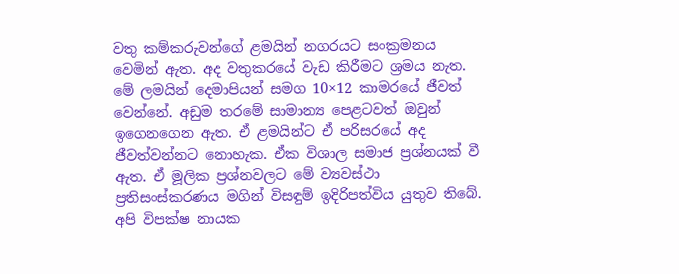වතු කම්කරුවන්ගේ ළමයින් නගරයට සංක්‍රමනය වෙමින් ඇත. අද වතුකරයේ වැඩ කිරීමට ශ්‍රමය නැත. මේ ලමයින් දෙමාපියන් සමග 10×12 කාමරයේ ජීවත් වෙන්නේ. අඩුම තරමේ සාමාන්‍ය පෙළටවත් ඔවුන් ඉගෙනගෙන ඇත. ඒ ළමයින්ට ඒ පරිසරයේ අද ජීවත්වන්නට නොහැක. ඒක විශාල සමාජ ප්‍රශ්නයක් වී ඇත. ඒ මූලික ප්‍රශ්නවලට මේ ව්‍යවස්ථා ප්‍රතිසංස්කරණය මගින් විසඳුම් ඉදිරිපත්විය යුතුව තිබේ.
අපි විපක්ෂ නායක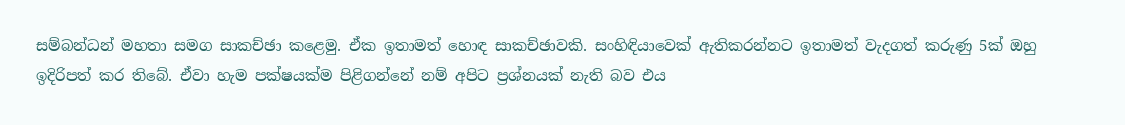සම්බන්ධන් මහතා සමග සාකච්ඡා කළෙමු. ඒක ඉතාමත් හොඳ සාකච්ඡාවකි. සංහිඳියාවෙක් ඇතිකරන්නට ඉතාමත් වැදගත් කරුණු 5ක් ඔහු ඉදිරිපත් කර තිබේ. ඒවා හැම පක්ෂයක්ම පිළිගන්නේ නම් අපිට ප්‍රශ්නයක් නැති බව එය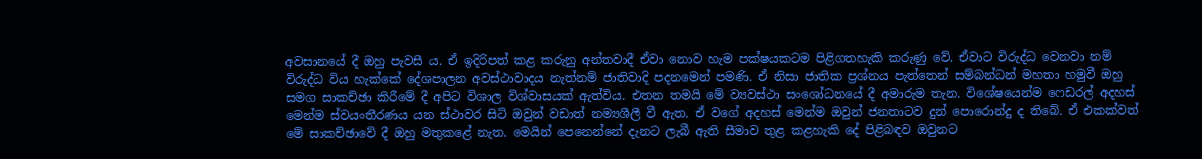අවසානයේ දී ඔහු පැවසී ය. ඒ ඉදිරිපත් කළ කරුනු අන්තවාදී ඒවා නොව හැම පක්ෂයකටම පිළිගතහැකි කරුණු වේ. ඒවාට විරුද්ධ වෙනවා නම් විරුද්ධ විය හැක්කේ දේශපාලන අවස්ථාවාදය නැත්නම් ජාතිවාදි පදනමෙන් පමණි. ඒ නිසා ජාතික ප්‍රශ්නය පැත්තෙන් සම්බන්ධන් මහතා හමුවී ඔහු සමග සාකච්ඡා කිරීමේ දී අපිට විශාල විශ්වාසයක් ඇත්විය. එතන තමයි මේ ව්‍යවස්ථා සංශෝධනයේ දී අමාරුම තැන. විශේෂයෙන්ම ෆෙඩරල් අදහස් මෙන්ම ස්වයංතීරණය යන ස්ථාවර සිටි ඔවුන් වඩාත් නම්‍යශීලී වී ඇත. ඒ වගේ අදහස් මෙන්ම ඔවුන් ජනතාටව දුන් පොරොන්දු ද තිබේ. ඒ එකක්වත් මේ සාකච්ඡාවේ දී ඔහු මතුකළේ නැත. මෙයින් පෙනෙන්නේ දැනට ලැබී ඇති සීමාව තුළ කළහැකි දේ පිළිබඳව ඔවුනට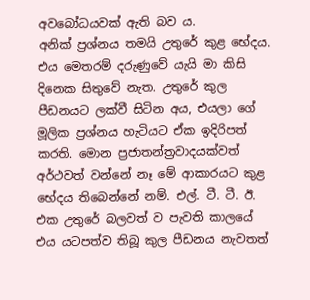අවබෝධයවක් ඇති බව ය.
අනික් ප්‍රශ්නය තමයි උතුරේ කුළ භේදය. එය මෙතරම් දරුණුවේ යැයි මා කිසි දිනෙක සිතුවේ නැත. උතුරේ කුල පීඩනයට ලක්වී සිටින අය, එයලා ගේ මූලික ප්‍රශ්නය හැටියට ඒක ඉදිරිපත් කරති. මොන ප්‍රජාතන්ත්‍රවාදයක්වත් අර්ථවත් වන්නේ නෑ මේ ආකාරයට කුළ භේදය තිබෙන්නේ නම්. එල්. ටී. ටී. ඊ. එක උතුරේ බලවත් ව පැවති කාලයේ එය යටපත්ව තිබූ කුල පීඩනය නැවතත්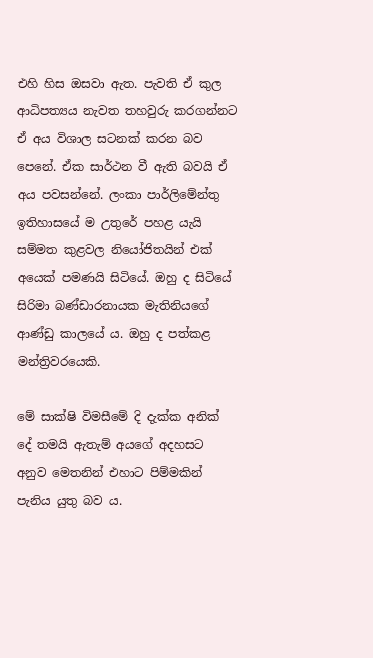එහි හිස ඔසවා ඇත. පැවති ඒ කුල ආධිපත්‍යය නැවත තහවුරු කරගන්නට ඒ අය විශාල සටනක් කරන බව පෙනේ. ඒක සාර්ථන වී ඇති බවයි ඒ අය පවසන්නේ. ලංකා පාර්ලිමේන්තු ඉතිහාසයේ ම උතුරේ පහළ යැයි සම්මත කුළවල නියෝජිතයින් එක් අයෙක් පමණයි සිටියේ. ඔහු ද සිටියේ සිරිමා බණ්ඩාරනායක මැතිනියගේ ආණ්ඩු කාලයේ ය. ඔහු ද පත්කළ මන්ත්‍රිවරයෙකි.

මේ සාක්ෂි විමසීමේ දි දැක්ක අනික් දේ තමයි ඇතැම් අයගේ අදහසට අනුව මෙතනින් එහාට පිම්මකින් පැනිය යුතු බව ය.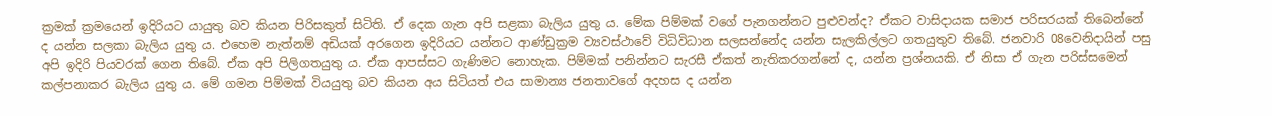ක්‍රමක් ක්‍රමයෙන් ඉදිරියට යායුතු බව කියන පිරිසකුත් සිටිති. ඒ දෙක ගැන අපි සළකා බැලිය යුතු ය. මේක පිම්මක් වගේ පැනගන්නට පුළුවන්ද? ඒකට වාසිදායක සමාජ පරිසරයක් තිබෙන්නේ ද යන්න සලකා බැලිය යුතු ය. එහෙම නැත්නම් අඩියක් අරගෙන ඉදිරියට යන්නට ආණ්ඩුක්‍රම ව්‍යවස්ථාවේ විධිවිධාන සලසන්නේද යන්න සැලකිල්ලට ගතයුතුව තිබේ. ජනවාරි 08වෙනිදායින් පසු අපි ඉදිරි පියවරක් ගෙන තිබේ. ඒක අපි පිලිගතයුතු ය. ඒක ආපස්සට ගැණිමට නොහැක. පිම්මක් පනින්නට සැරසී ඒකත් නැතිකරගන්නේ ද, යන්න ප්‍රශ්නයකි. ඒ නිසා ඒ ගැන පරිස්සමෙන් කල්පනාකර බැලිය යුතු ය. මේ ගමන පිම්මක් වියයුතු බව කියන අය සිටියත් එය සාමාන්‍ය ජනතාවගේ අදහස ද යන්න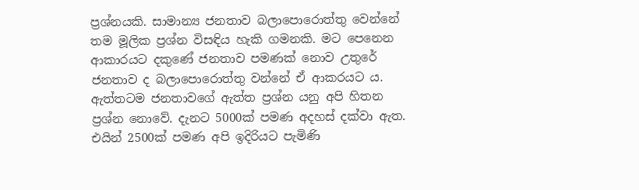ප්‍රශ්නයකි. සාමාන්‍ය ජනතාව බලාපොරොත්තු වෙන්නේ තම මූලික ප්‍රශ්න විසඳිය හැකි ගමනකි. මට පෙනෙන ආකාරයට දකුණේ ජනතාව පමණක් නොව උතුරේ ජනතාව ද බලාපොරොත්තු වන්නේ ඒ ආකරයට ය.
ඇත්තටම ජනතාවගේ ඇත්ත ප්‍රශ්න යනු අපි හිතන ප්‍රශ්න නොවේ. දැනට 5000ක් පමණ අදහස් දක්වා ඇත. එයින් 2500ක් පමණ අපි ඉදිරියට පැමිණි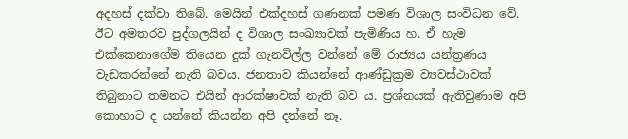අදහස් දක්වා තිබේ. මෙයින් එක්දහස් ගණනක් පමණ විශාල සංවිධන වේ. ඊට අමතරව පුද්ගලයින් ද විශාල සංඛ්‍යාවක් පැමිණිය හ. ඒ හැම එක්කෙනාගේම තියෙන දුක් ගැනවිල්ල වන්නේ මේ රාජ්‍යය යන්ත්‍රණය වැඩකරන්නේ නැති බවය. ජනතාව කියන්නේ ආණ්ඩුක්‍රම ව්‍යවස්ථාවක් තිබුනාට තමනට එයින් ආරක්ෂාවක් නැති බව ය. ප්‍රශ්නයක් ඇතිවුණාම අපි කොහාට ද යන්නේ කියන්න අපි දන්නේ නෑ.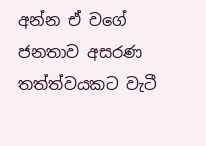අන්න ඒ වගේ ජනතාව අසරණ තත්ත්වයකට වැටී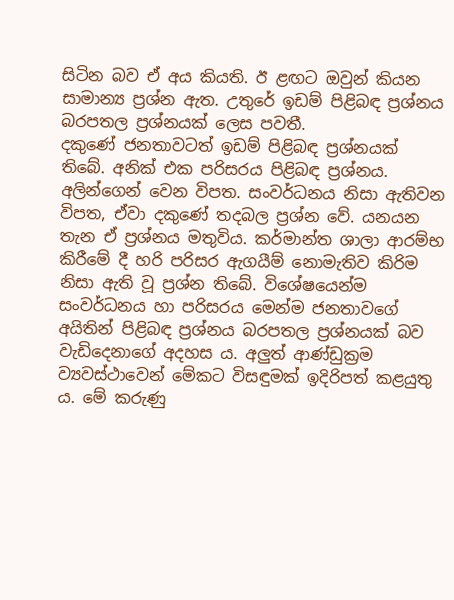සිටින බව ඒ අය කියති. ඊ ළඟට ඔවුන් කියන සාමාන්‍ය ප්‍රශ්න ඇත. උතුරේ ඉඩම් පිළිබඳ ප්‍රශ්නය බරපතල ප්‍රශ්නයක් ලෙස පවතී.
දකුණේ ජනතාවටත් ඉඩම් පිළිබඳ ප්‍රශ්නයක් තිබේ. අනික් එක පරිසරය පිළිබඳ ප්‍රශ්නය. අලින්ගෙන් වෙන විපත. සංවර්ධනය නිසා ඇතිවන විපත, ඒවා දකුණේ තදබල ප්‍රශ්න වේ. යනයන තැන ඒ ප්‍රශ්නය මතුවිය. කර්මාන්ත ශාලා ආරම්භ කිරීමේ දී හරි පරිසර ඇගයීම් නොමැතිව කිරිම නිසා ඇති වූ ප්‍රශ්න තිබේ. විශේෂයෙන්ම සංවර්ධනය හා පරිසරය මෙන්ම ජනතාවගේ අයිතින් පිළිබඳ ප්‍රශ්නය බරපතල ප්‍රශ්නයක් බව වැඩිදෙනාගේ අදහස ය. අලුත් ආණ්ඩුක්‍රම ව්‍යවස්ථාවෙන් මේකට විසඳුමක් ඉදිරිපත් කළයුතු ය. මේ කරුණු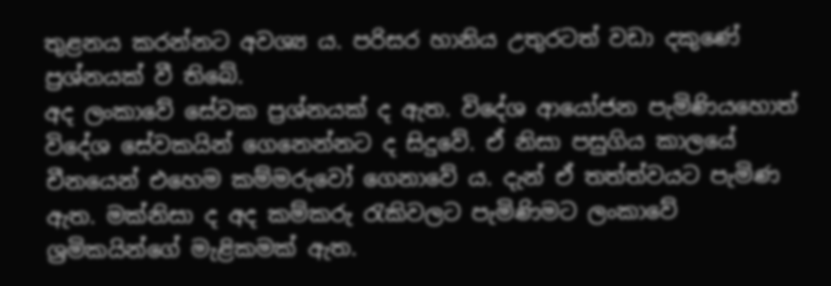තුළනය කරන්නට අවශ්‍ය ය. පරිසර හානිය උතුරටත් වඩා දකුණේ ප්‍රශ්නයක් වී තිබේ.
අද ලංකාවේ සේවක ප්‍රශ්නයක් ද ඇත. විදේශ ආයෝජන පැමිණියහොත් විදේශ සේවකයින් ගෙනෙන්නට ද සිදුවේ. ඒ නිසා පසුගිය කාලයේ චීනයෙන් එහෙම කම්මරුවෝ ගෙනාවේ ය. දැන් ඒ තත්ත්වයට පැමිණ ඇත. මක්නිසා ද අද කම්කරු රැකිවලට පැමිණිමට ලංකාවේ ශ්‍රමිකයින්ගේ මැළිකමක් ඇත.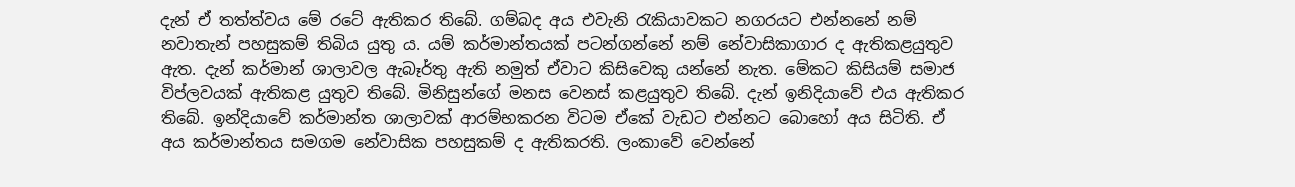දැන් ඒ තත්ත්වය මේ රටේ ඇතිකර තිබේ. ගම්බද අය එවැනි රැකියාවකට නගරයට එන්නනේ නම් නවාතැන් පහසුකම් තිබිය යුතු ය. යම් කර්මාන්තයක් පටන්ගන්නේ නම් නේවාසිකාගාර ද ඇතිකළයුතුව ඇත. දැන් කර්මාන් ශාලාවල ඇබෑර්තු ඇති නමුත් ඒවාට කිසිවෙකු යන්නේ නැත. මේකට කිසියම් සමාජ විප්ලවයක් ඇතිකළ යුතුව තිබේ. මිනිසුන්ගේ මනස වෙනස් කළයුතුව තිබේ. දැන් ඉනිදියාවේ එය ඇතිකර තිබේ. ඉන්දියාවේ කර්මාන්ත ශාලාවක් ආරම්භකරන විටම ඒකේ වැඩට එන්නට බොහෝ අය සිටිති. ඒ අය කර්මාන්තය සමගම නේවාසික පහසුකම් ද ඇතිකරති. ලංකාවේ වෙන්නේ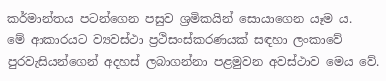කර්මාන්තය පටන්ගෙන පසුව ශ්‍රමිකයින් සොයාගෙන යෑම ය.
මේ ආකාරයට ව්‍යවස්ථා ප්‍රථිසංස්කරණයක් සඳහා ලංකාවේ පුරවැසියන්ගෙන් අදහස් ලබාගන්නා පළමුවන අවස්ථාව මෙය වේ.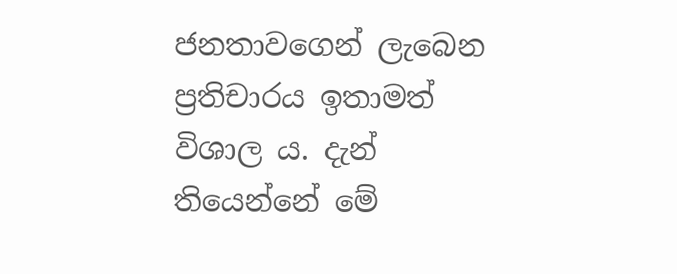ජනතාවගෙන් ලැබෙන ප්‍රතිචාරය ඉතාමත් විශාල ය. දැන් තියෙන්නේ මේ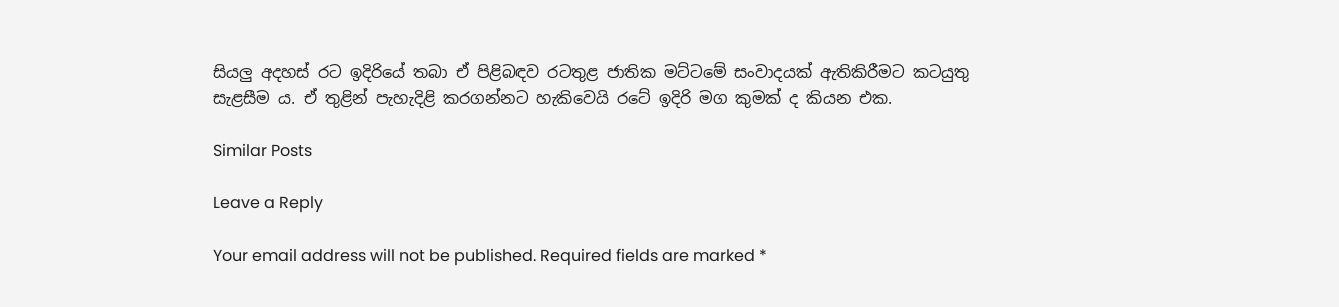සියලු අදහස් රට ඉදිරියේ තබා ඒ පිළිබඳව රටතුළ ජාතික මට්ටමේ සංවාදයක් ඇතිකිරීමට කටයුතු සැළසීම ය. ඒ තුළින් පැහැදිළි කරගන්නට හැකිවෙයි රටේ ඉදිරි මග කුමක් ද කියන එක.

Similar Posts

Leave a Reply

Your email address will not be published. Required fields are marked *